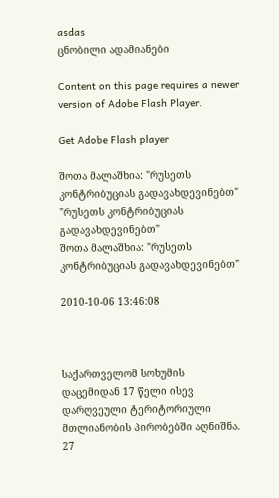asdas
ცნობილი ადამიანები

Content on this page requires a newer version of Adobe Flash Player.

Get Adobe Flash player

შოთა მალაშხია: "რუსეთს კონტრიბუციას გადავახდევინებთ"
"რუსეთს კონტრიბუციას გადავახდევინებთ"
შოთა მალაშხია: "რუსეთს კონტრიბუციას გადავახდევინებთ"

2010-10-06 13:46:08



საქართველომ სოხუმის დაცემიდან 17 წელი ისევ დარღვეული ტერიტორიული მთლიანობის პირობებში აღნიშნა. 27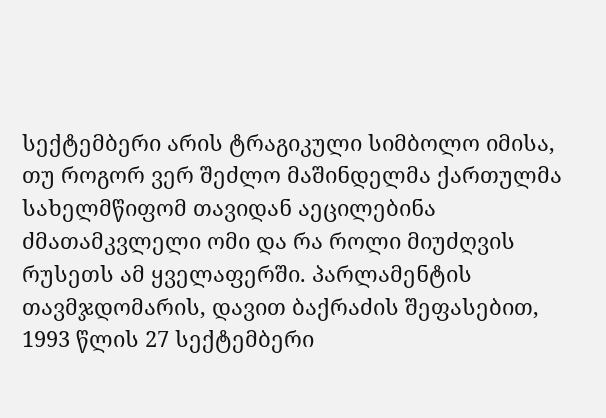სექტემბერი არის ტრაგიკული სიმბოლო იმისა, თუ როგორ ვერ შეძლო მაშინდელმა ქართულმა სახელმწიფომ თავიდან აეცილებინა ძმათამკვლელი ომი და რა როლი მიუძღვის რუსეთს ამ ყველაფერში. პარლამენტის თავმჯდომარის, დავით ბაქრაძის შეფასებით, 1993 წლის 27 სექტემბერი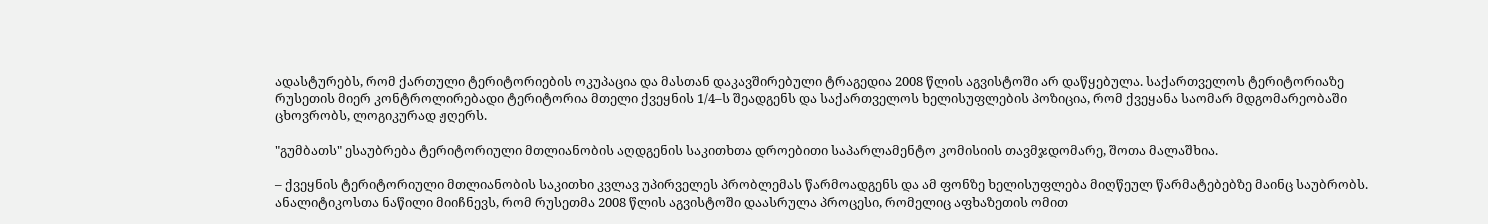ადასტურებს, რომ ქართული ტერიტორიების ოკუპაცია და მასთან დაკავშირებული ტრაგედია 2008 წლის აგვისტოში არ დაწყებულა. საქართველოს ტერიტორიაზე რუსეთის მიერ კონტროლირებადი ტერიტორია მთელი ქვეყნის 1/4–ს შეადგენს და საქართველოს ხელისუფლების პოზიცია, რომ ქვეყანა საომარ მდგომარეობაში ცხოვრობს, ლოგიკურად ჟღერს.

"გუმბათს" ესაუბრება ტერიტორიული მთლიანობის აღდგენის საკითხთა დროებითი საპარლამენტო კომისიის თავმჯდომარე, შოთა მალაშხია.

– ქვეყნის ტერიტორიული მთლიანობის საკითხი კვლავ უპირველეს პრობლემას წარმოადგენს და ამ ფონზე ხელისუფლება მიღწეულ წარმატებებზე მაინც საუბრობს. ანალიტიკოსთა ნაწილი მიიჩნევს, რომ რუსეთმა 2008 წლის აგვისტოში დაასრულა პროცესი, რომელიც აფხაზეთის ომით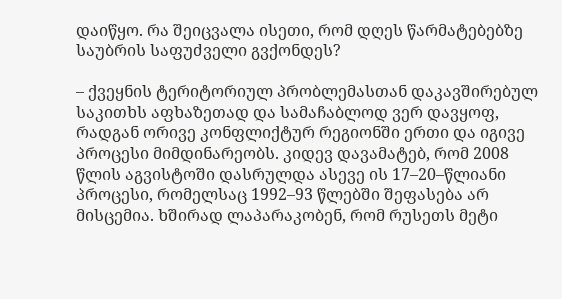დაიწყო. რა შეიცვალა ისეთი, რომ დღეს წარმატებებზე საუბრის საფუძველი გვქონდეს?

– ქვეყნის ტერიტორიულ პრობლემასთან დაკავშირებულ საკითხს აფხაზეთად და სამაჩაბლოდ ვერ დავყოფ, რადგან ორივე კონფლიქტურ რეგიონში ერთი და იგივე პროცესი მიმდინარეობს. კიდევ დავამატებ, რომ 2008 წლის აგვისტოში დასრულდა ასევე ის 17–20–წლიანი პროცესი, რომელსაც 1992–93 წლებში შეფასება არ მისცემია. ხშირად ლაპარაკობენ, რომ რუსეთს მეტი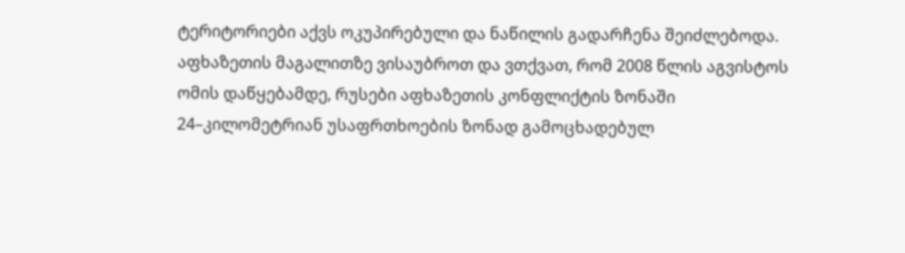ტერიტორიები აქვს ოკუპირებული და ნაწილის გადარჩენა შეიძლებოდა. აფხაზეთის მაგალითზე ვისაუბროთ და ვთქვათ, რომ 2008 წლის აგვისტოს ომის დაწყებამდე, რუსები აფხაზეთის კონფლიქტის ზონაში 24–კილომეტრიან უსაფრთხოების ზონად გამოცხადებულ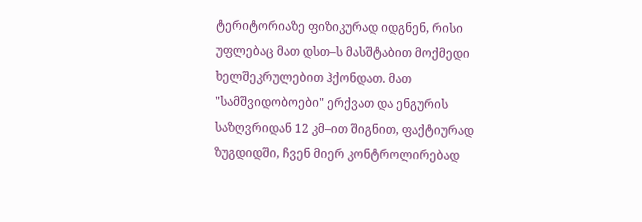ტერიტორიაზე ფიზიკურად იდგნენ, რისი უფლებაც მათ დსთ–ს მასშტაბით მოქმედი ხელშეკრულებით ჰქონდათ. მათ "სამშვიდობოები" ერქვათ და ენგურის საზღვრიდან 12 კმ–ით შიგნით, ფაქტიურად ზუგდიდში, ჩვენ მიერ კონტროლირებად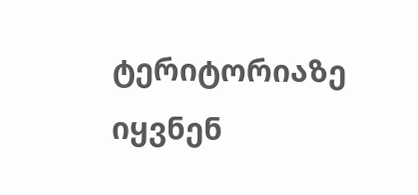ტერიტორიაზე იყვნენ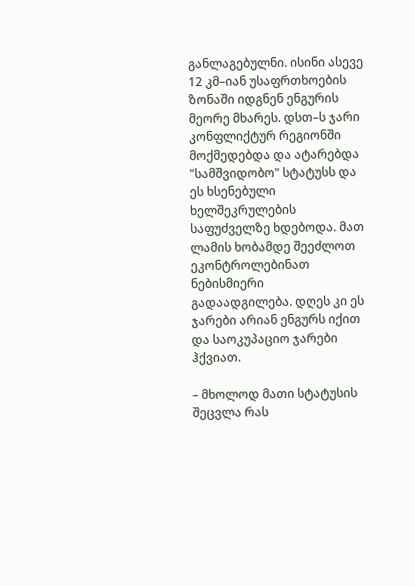განლაგებულნი. ისინი ასევე 12 კმ–იან უსაფრთხოების ზონაში იდგნენ ენგურის მეორე მხარეს. დსთ–ს ჯარი კონფლიქტურ რეგიონში მოქმედებდა და ატარებდა "სამშვიდობო" სტატუსს და ეს ხსენებული ხელშეკრულების საფუძველზე ხდებოდა. მათ ლამის ხობამდე შეეძლოთ ეკონტროლებინათ ნებისმიერი გადაადგილება. დღეს კი ეს ჯარები არიან ენგურს იქით და საოკუპაციო ჯარები ჰქვიათ.

– მხოლოდ მათი სტატუსის შეცვლა რას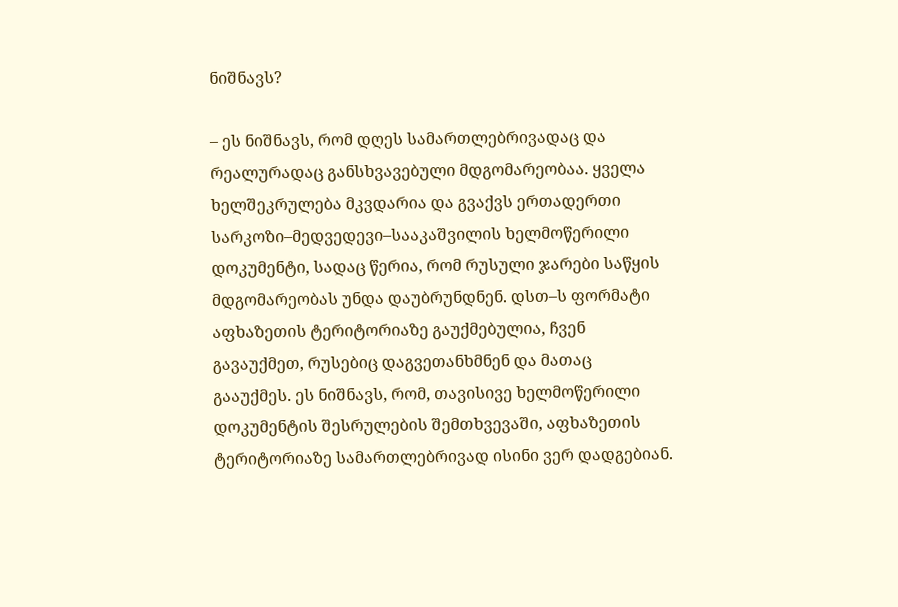ნიშნავს?

– ეს ნიშნავს, რომ დღეს სამართლებრივადაც და რეალურადაც განსხვავებული მდგომარეობაა. ყველა ხელშეკრულება მკვდარია და გვაქვს ერთადერთი სარკოზი–მედვედევი–სააკაშვილის ხელმოწერილი დოკუმენტი, სადაც წერია, რომ რუსული ჯარები საწყის მდგომარეობას უნდა დაუბრუნდნენ. დსთ–ს ფორმატი აფხაზეთის ტერიტორიაზე გაუქმებულია, ჩვენ გავაუქმეთ, რუსებიც დაგვეთანხმნენ და მათაც გააუქმეს. ეს ნიშნავს, რომ, თავისივე ხელმოწერილი დოკუმენტის შესრულების შემთხვევაში, აფხაზეთის ტერიტორიაზე სამართლებრივად ისინი ვერ დადგებიან.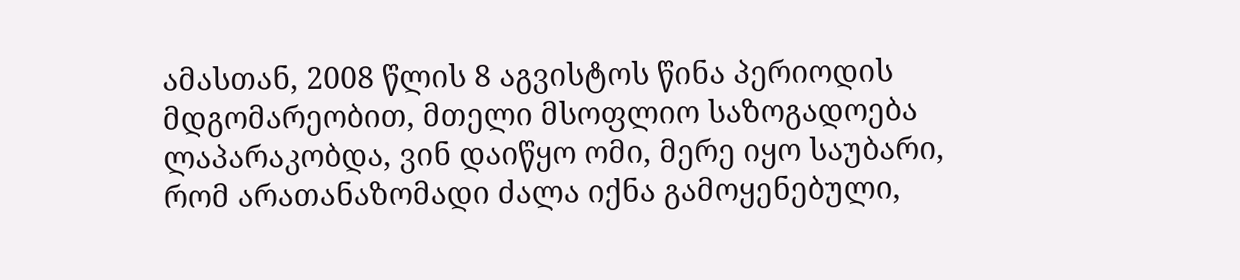ამასთან, 2008 წლის 8 აგვისტოს წინა პერიოდის მდგომარეობით, მთელი მსოფლიო საზოგადოება ლაპარაკობდა, ვინ დაიწყო ომი, მერე იყო საუბარი, რომ არათანაზომადი ძალა იქნა გამოყენებული,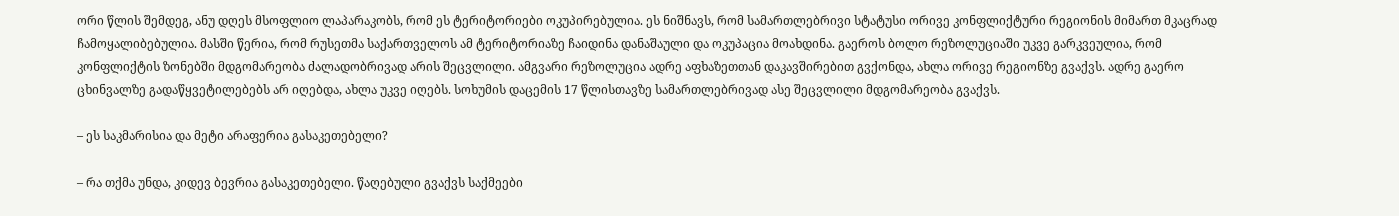ორი წლის შემდეგ, ანუ დღეს მსოფლიო ლაპარაკობს, რომ ეს ტერიტორიები ოკუპირებულია. ეს ნიშნავს, რომ სამართლებრივი სტატუსი ორივე კონფლიქტური რეგიონის მიმართ მკაცრად ჩამოყალიბებულია. მასში წერია, რომ რუსეთმა საქართველოს ამ ტერიტორიაზე ჩაიდინა დანაშაული და ოკუპაცია მოახდინა. გაეროს ბოლო რეზოლუციაში უკვე გარკვეულია, რომ კონფლიქტის ზონებში მდგომარეობა ძალადობრივად არის შეცვლილი. ამგვარი რეზოლუცია ადრე აფხაზეთთან დაკავშირებით გვქონდა, ახლა ორივე რეგიონზე გვაქვს. ადრე გაერო ცხინვალზე გადაწყვეტილებებს არ იღებდა, ახლა უკვე იღებს. სოხუმის დაცემის 17 წლისთავზე სამართლებრივად ასე შეცვლილი მდგომარეობა გვაქვს.

– ეს საკმარისია და მეტი არაფერია გასაკეთებელი?

– რა თქმა უნდა, კიდევ ბევრია გასაკეთებელი. წაღებული გვაქვს საქმეები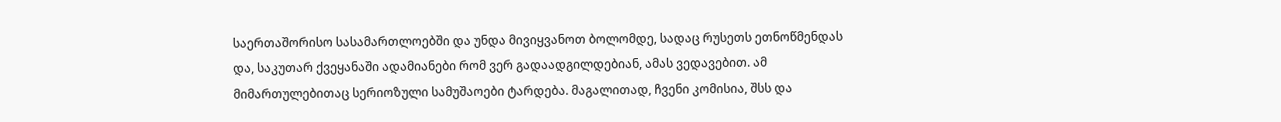საერთაშორისო სასამართლოებში და უნდა მივიყვანოთ ბოლომდე, სადაც რუსეთს ეთნოწმენდას და, საკუთარ ქვეყანაში ადამიანები რომ ვერ გადაადგილდებიან, ამას ვედავებით. ამ მიმართულებითაც სერიოზული სამუშაოები ტარდება. მაგალითად, ჩვენი კომისია, შსს და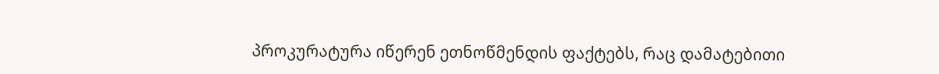პროკურატურა იწერენ ეთნოწმენდის ფაქტებს, რაც დამატებითი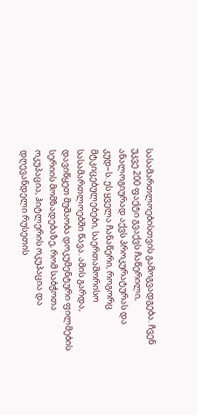სასამართლოებისთვის გამოგვადგება. ჩვენ უკვე 200 ფაქტი გვაქვს ჩაწერილი, ანალოგიურად აქვს პროკურატურას და კუდ–ს. ეს ყველა ჩანაწერი, როგორც მტკიცებულებები, საერთაშორისო სასამართლოებში წავა. ამის გარდა, დავიწყეთ მუშაობა დოკუმენტური ფილმების სერიის მომზადებაზე, რომ საბჭოთა ოკუპაცია, ჰიტლერის ოკუპაცია და დღევანდელი რუსეთის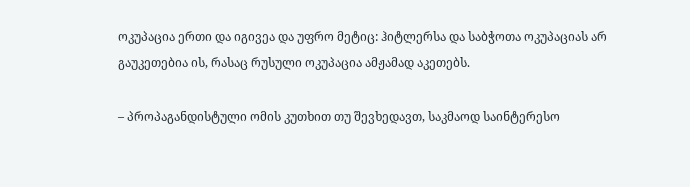ოკუპაცია ერთი და იგივეა და უფრო მეტიც: ჰიტლერსა და საბჭოთა ოკუპაციას არ გაუკეთებია ის, რასაც რუსული ოკუპაცია ამჟამად აკეთებს.

– პროპაგანდისტული ომის კუთხით თუ შევხედავთ, საკმაოდ საინტერესო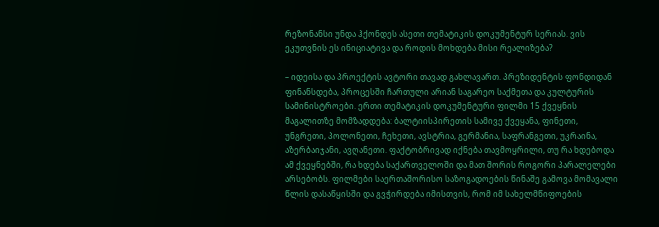რეზონანსი უნდა ჰქონდეს ასეთი თემატიკის დოკუმენტურ სერიას. ვის ეკუთვნის ეს ინიციატივა და როდის მოხდება მისი რეალიზება?

– იდეისა და პროექტის ავტორი თავად გახლავართ. პრეზიდენტის ფონდიდან ფინანსდება, პროცესში ჩართული არიან საგარეო საქმეთა და კულტურის სამინისტროები. ერთი თემატიკის დოკუმენტური ფილმი 15 ქვეყნის მაგალითზე მომზადდება: ბალტიისპირეთის სამივე ქვეყანა, ფინეთი, უნგრეთი, პოლონეთი, ჩეხეთი, ავსტრია, გერმანია, საფრანგეთი, უკრაინა, აზერბაიჯანი, ავღანეთი. ფაქტობრივად იქნება თავმოყრილი, თუ რა ხდებოდა ამ ქვეყნებში, რა ხდება საქართველოში და მათ შორის როგორი პარალელები არსებობს. ფილმები საერთაშორისო საზოგადოების წინაშე გამოვა მომავალი წლის დასაწყისში და გვჭირდება იმისთვის, რომ იმ სახელმწიფოების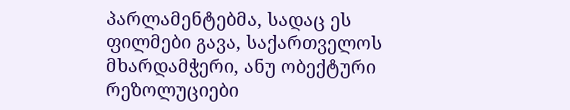პარლამენტებმა, სადაც ეს ფილმები გავა, საქართველოს მხარდამჭერი, ანუ ობექტური რეზოლუციები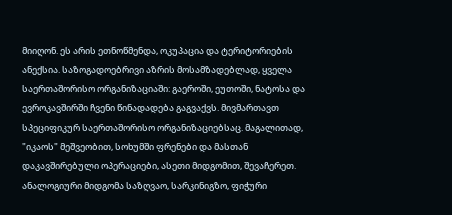მიიღონ. ეს არის ეთნოწმენდა, ოკუპაცია და ტერიტორიების ანექსია. საზოგადოებრივი აზრის მოსამზადებლად, ყველა საერთაშორისო ორგანიზაციაში: გაეროში, ეუთოში, ნატოსა და ევროკავშირში ჩვენი წინადადება გაგვაქვს. მივმართავთ სპეციფიკურ საერთაშორისო ორგანიზაციებსაც. მაგალითად, "იკაოს" მეშვეობით, სოხუმში ფრენები და მასთან დაკავშირებული ოპერაციები, ასეთი მიდგომით, შევაჩერეთ. ანალოგიური მიდგომა საზღვაო, სარკინიგზო, ფიჭური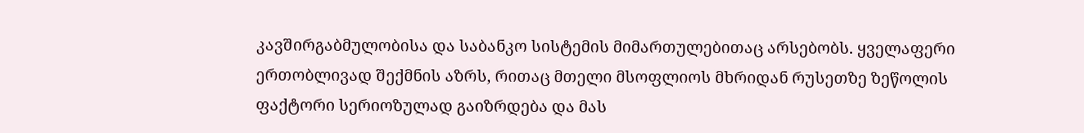კავშირგაბმულობისა და საბანკო სისტემის მიმართულებითაც არსებობს. ყველაფერი ერთობლივად შექმნის აზრს, რითაც მთელი მსოფლიოს მხრიდან რუსეთზე ზეწოლის ფაქტორი სერიოზულად გაიზრდება და მას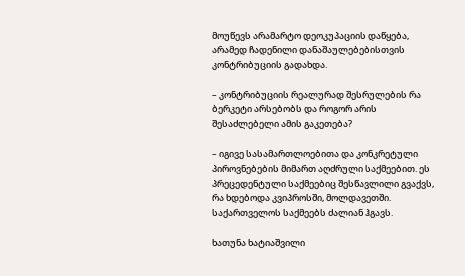მოუწევს არამარტო დეოკუპაციის დაწყება, არამედ ჩადენილი დანაშაულებებისთვის კონტრიბუციის გადახდა.

– კონტრიბუციის რეალურად შესრულების რა ბერკეტი არსებობს და როგორ არის შესაძლებელი ამის გაკეთება?

– იგივე სასამართლოებითა და კონკრეტული პიროვნებების მიმართ აღძრული საქმეებით. ეს პრეცედენტული საქმეებიც შესწავლილი გვაქვს, რა ხდებოდა კვიპროსში, მოლდავეთში. საქართველოს საქმეებს ძალიან ჰგავს.

ხათუნა ხატიაშვილი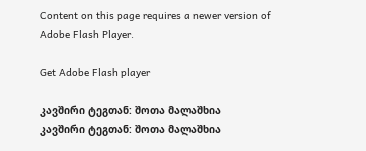Content on this page requires a newer version of Adobe Flash Player.

Get Adobe Flash player

კავშირი ტეგთან: შოთა მალაშხია
კავშირი ტეგთან: შოთა მალაშხია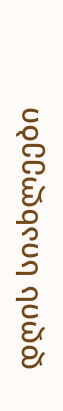დღის სიახლეები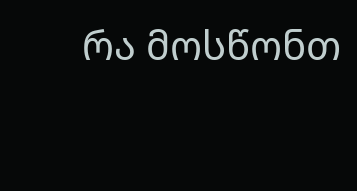რა მოსწონთ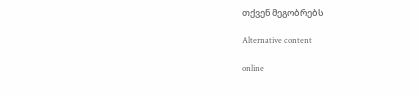თქვენ მეგობრებს

Alternative content

online